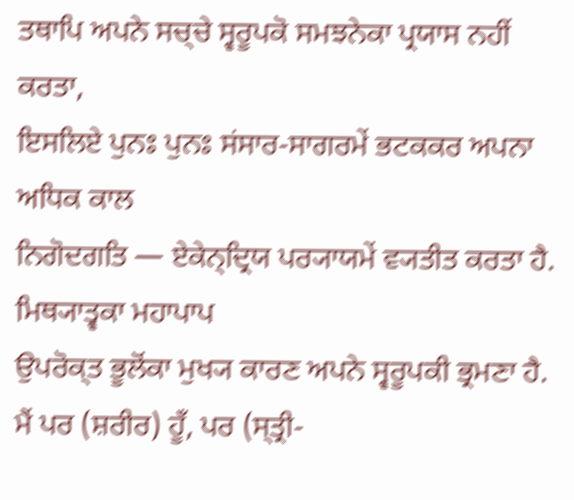ਤਥਾਪਿ ਅਪਨੇ ਸਚ੍ਚੇ ਸ੍ਵਰੂਪਕੋ ਸਮਝਨੇਕਾ ਪ੍ਰਯਾਸ ਨਹੀਂ ਕਰਤਾ,
ਇਸਲਿਏ ਪੁਨਃ ਪੁਨਃ ਸਂਸਾਰ-ਸਾਗਰਮੇਂ ਭਟਕਕਰ ਅਪਨਾ ਅਧਿਕ ਕਾਲ
ਨਿਗੋਦਗਤਿ — ਏਕੇਨ੍ਦ੍ਰਿਯ ਪਰ੍ਯਾਯਮੇਂ ਵ੍ਯਤੀਤ ਕਰਤਾ ਹੈ.
ਮਿਥ੍ਯਾਤ੍ਵਕਾ ਮਹਾਪਾਪ
ਉਪਰੋਕ੍ਤ ਭੂਲੋਂਕਾ ਮੁਖ੍ਯ ਕਾਰਣ ਅਪਨੇ ਸ੍ਵਰੂਪਕੀ ਭ੍ਰਮਣਾ ਹੈ.
ਮੈਂ ਪਰ (ਸ਼ਰੀਰ) ਹੂਁ, ਪਰ (ਸ੍ਤ੍ਰੀ-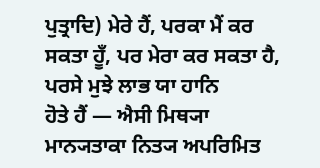ਪੁਤ੍ਰਾਦਿ) ਮੇਰੇ ਹੈਂ, ਪਰਕਾ ਮੈਂ ਕਰ
ਸਕਤਾ ਹੂਁ, ਪਰ ਮੇਰਾ ਕਰ ਸਕਤਾ ਹੈ, ਪਰਸੇ ਮੁਝੇ ਲਾਭ ਯਾ ਹਾਨਿ
ਹੋਤੇ ਹੈਂ — ਐਸੀ ਮਿਥ੍ਯਾ ਮਾਨ੍ਯਤਾਕਾ ਨਿਤ੍ਯ ਅਪਰਿਮਿਤ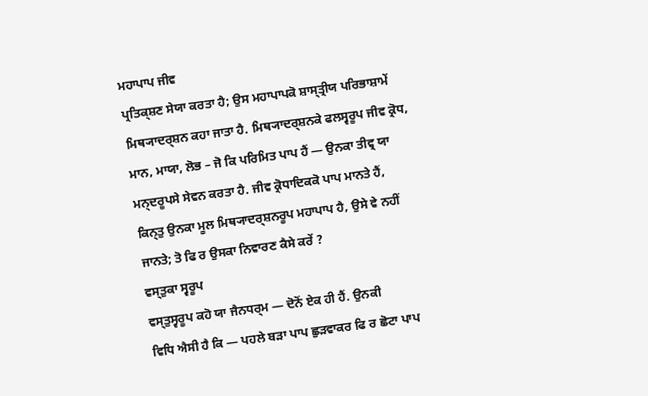ਮਹਾਪਾਪ ਜੀਵ
ਪ੍ਰਤਿਕ੍ਸ਼ਣ ਸੇਯਾ ਕਰਤਾ ਹੈ; ਉਸ ਮਹਾਪਾਪਕੋ ਸ਼ਾਸ੍ਤ੍ਰੀਯ ਪਰਿਭਾਸ਼ਾਮੇਂ
ਮਿਥ੍ਯਾਦਰ੍ਸ਼ਨ ਕਹਾ ਜਾਤਾ ਹੈ. ਮਿਥ੍ਯਾਦਰ੍ਸ਼ਨਕੇ ਫਲਸ੍ਵਰੂਪ ਜੀਵ ਕ੍ਰੋਧ,
ਮਾਨ, ਮਾਯਾ, ਲੋਭ – ਜੋ ਕਿ ਪਰਿਮਿਤ ਪਾਪ ਹੈਂ — ਉਨਕਾ ਤੀਵ੍ਰ ਯਾ
ਮਨ੍ਦਰੂਪਸੇ ਸੇਵਨ ਕਰਤਾ ਹੈ. ਜੀਵ ਕ੍ਰੋਧਾਦਿਕਕੋ ਪਾਪ ਮਾਨਤੇ ਹੈਂ,
ਕਿਨ੍ਤੁ ਉਨਕਾ ਮੂਲ ਮਿਥ੍ਯਾਦਰ੍ਸ਼ਨਰੂਪ ਮਹਾਪਾਪ ਹੈ, ਉਸੇ ਵੇ ਨਹੀਂ
ਜਾਨਤੇ; ਤੋ ਫਿ ਰ ਉਸਕਾ ਨਿਵਾਰਣ ਕੈਸੇ ਕਰੇਂ ?
ਵਸ੍ਤੁਕਾ ਸ੍ਵਰੂਪ
ਵਸ੍ਤੁਸ੍ਵਰੂਪ ਕਹੋ ਯਾ ਜੈਨਧਰ੍ਮ — ਦੋਨੋਂ ਏਕ ਹੀ ਹੈਂ. ਉਨਕੀ
ਵਿਧਿ ਐਸੀ ਹੈ ਕਿ — ਪਹਲੇ ਬੜਾ ਪਾਪ ਛੁੜਵਾਕਰ ਫਿ ਰ ਛੋਟਾ ਪਾਪ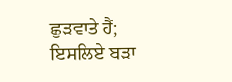ਛੁੜਵਾਤੇ ਹੈਂ; ਇਸਲਿਏ ਬੜਾ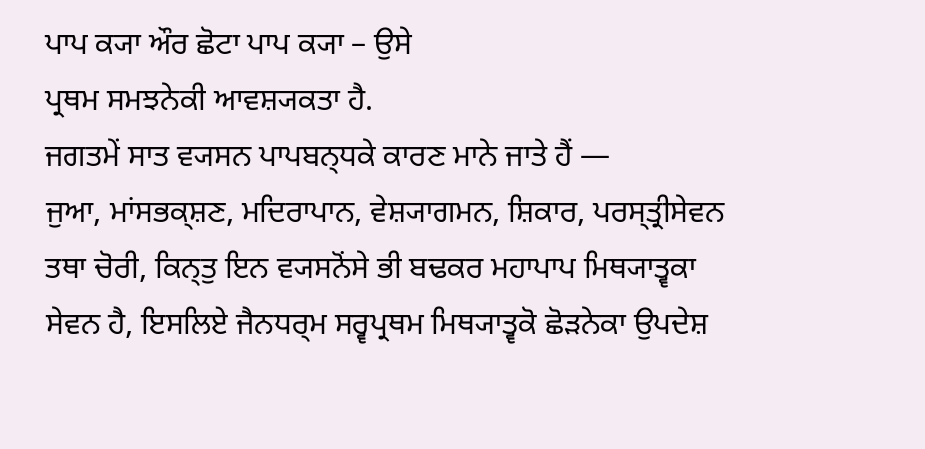ਪਾਪ ਕ੍ਯਾ ਔਰ ਛੋਟਾ ਪਾਪ ਕ੍ਯਾ – ਉਸੇ
ਪ੍ਰਥਮ ਸਮਝਨੇਕੀ ਆਵਸ਼੍ਯਕਤਾ ਹੈ.
ਜਗਤਮੇਂ ਸਾਤ ਵ੍ਯਸਨ ਪਾਪਬਨ੍ਧਕੇ ਕਾਰਣ ਮਾਨੇ ਜਾਤੇ ਹੈਂ —
ਜੁਆ, ਮਾਂਸਭਕ੍ਸ਼ਣ, ਮਦਿਰਾਪਾਨ, ਵੇਸ਼੍ਯਾਗਮਨ, ਸ਼ਿਕਾਰ, ਪਰਸ੍ਤ੍ਰੀਸੇਵਨ
ਤਥਾ ਚੋਰੀ, ਕਿਨ੍ਤੁ ਇਨ ਵ੍ਯਸਨੋਂਸੇ ਭੀ ਬਢਕਰ ਮਹਾਪਾਪ ਮਿਥ੍ਯਾਤ੍ਵਕਾ
ਸੇਵਨ ਹੈ, ਇਸਲਿਏ ਜੈਨਧਰ੍ਮ ਸਰ੍ਵਪ੍ਰਥਮ ਮਿਥ੍ਯਾਤ੍ਵਕੋ ਛੋੜਨੇਕਾ ਉਪਦੇਸ਼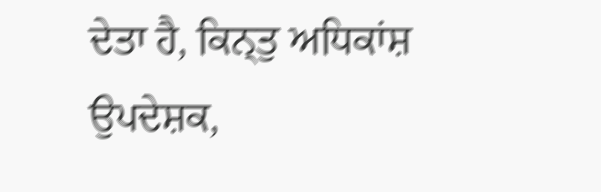ਦੇਤਾ ਹੈ, ਕਿਨ੍ਤੁ ਅਧਿਕਾਂਸ਼ ਉਪਦੇਸ਼ਕ,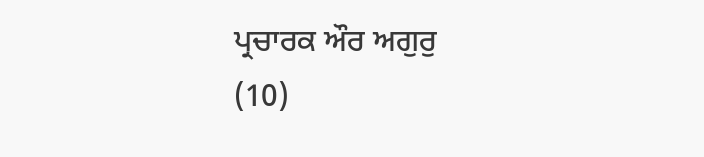ਪ੍ਰਚਾਰਕ ਔਰ ਅਗੁਰੁ
(10)